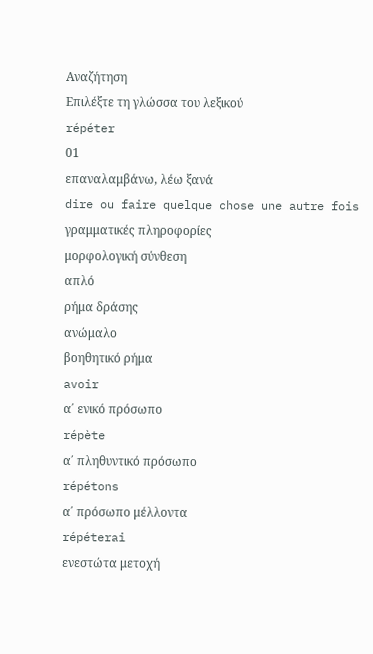Αναζήτηση
Επιλέξτε τη γλώσσα του λεξικού
répéter
01
επαναλαμβάνω, λέω ξανά
dire ou faire quelque chose une autre fois
γραμματικές πληροφορίες
μορφολογική σύνθεση
απλό
ρήμα δράσης
ανώμαλο
βοηθητικό ρήμα
avoir
α΄ ενικό πρόσωπο
répète
α΄ πληθυντικό πρόσωπο
répétons
α΄ πρόσωπο μέλλοντα
répéterai
ενεστώτα μετοχή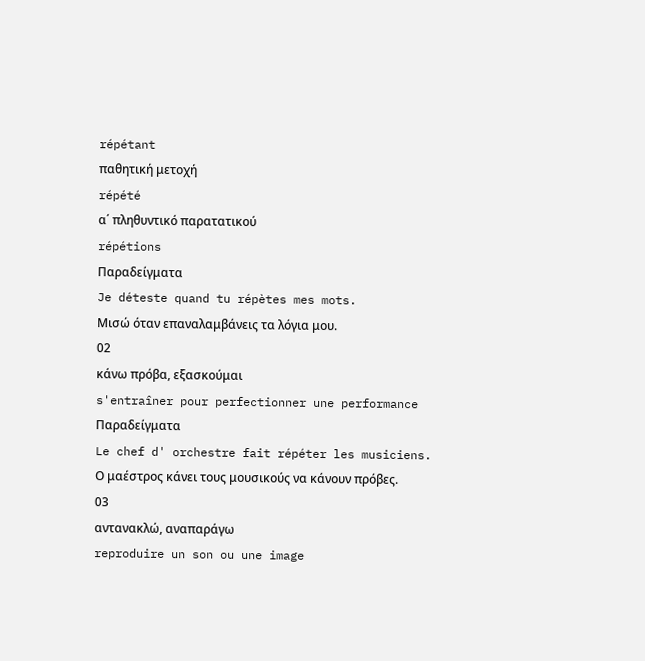répétant
παθητική μετοχή
répété
α΄ πληθυντικό παρατατικού
répétions
Παραδείγματα
Je déteste quand tu répètes mes mots.
Μισώ όταν επαναλαμβάνεις τα λόγια μου.
02
κάνω πρόβα, εξασκούμαι
s'entraîner pour perfectionner une performance
Παραδείγματα
Le chef d' orchestre fait répéter les musiciens.
Ο μαέστρος κάνει τους μουσικούς να κάνουν πρόβες.
03
αντανακλώ, αναπαράγω
reproduire un son ou une image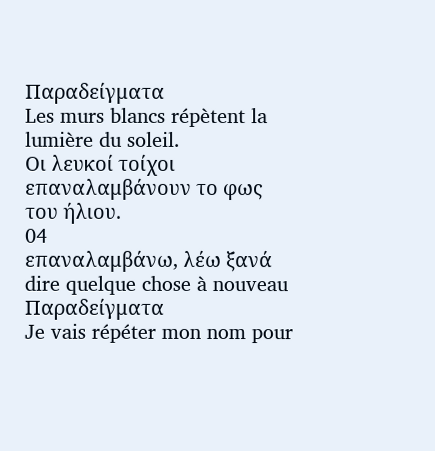Παραδείγματα
Les murs blancs répètent la lumière du soleil.
Οι λευκοί τοίχοι επαναλαμβάνουν το φως του ήλιου.
04
επαναλαμβάνω, λέω ξανά
dire quelque chose à nouveau
Παραδείγματα
Je vais répéter mon nom pour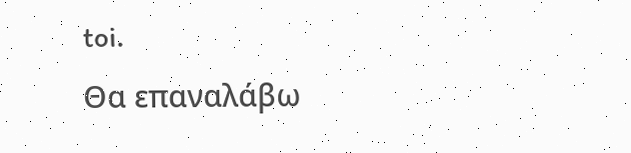toi.
Θα επαναλάβω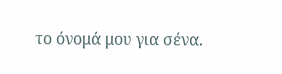το όνομά μου για σένα.